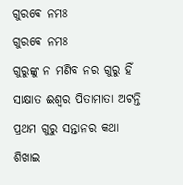ଗୁରଵେ ନମଃ
ଗୁରଵେ ନମଃ
ଗୁରୁଙ୍କୁ ନ ମଣିବ ନର ଗୁରୁ ହିଁ ସାକ୍ଷାତ ଈଶ୍ବର ପିତାମାତା ଅଟନ୍ତି ପ୍ରଥମ ଗୁରୁ ସନ୍ତାନର କଥା ଶିଖାଇ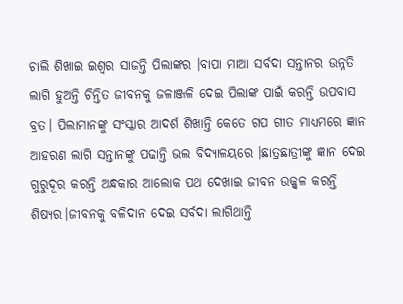ଚାଲି ଶିଖାଇ ଇଶ୍ବର ସାଜନ୍ତି ପିଲାଙ୍କର ।ବାପା ମାଆ ସର୍ବଦା ସନ୍ତାନର ଉନ୍ନତି ଲାଗି ହୁଅନ୍ତି ଚିନ୍ତିତ ଜୀବନକୁ ଜଳାଞ୍ଜଳି ଦେଇ ପିଲାଙ୍କ ପାଇଁ କରନ୍ତି ଉପବାସ ବ୍ରତ। ପିଲାମାନଙ୍କୁ ସଂସ୍କାର ଆଦର୍ଶ ଶିଖାନ୍ତି କେତେ ଗପ ଗୀତ ମାଧ୍ୟମରେ ଜ୍ଞାନ ଆହରଣ ଲାଗି ସନ୍ତାନଙ୍କୁ ପଢାନ୍ତି ଭଲ ବିଦ୍ୟାଳୟରେ ।ଛାତ୍ରଛାତ୍ରୀଙ୍କୁ ଜ୍ଞାନ ଦେଇ ଗୁରୁଦୂର କରନ୍ତି ଅନ୍ଧକାର ଆଲୋକ ପଥ ଦେଖାଇ ଜୀବନ ଉଜ୍ଜ୍ବଳ କରନ୍ତି ଶିଷ୍ଯର।ଜୀବନକୁ ବଳିଦାନ ଦେଇ ସର୍ବଦା ଲାଗିଥାନ୍ତି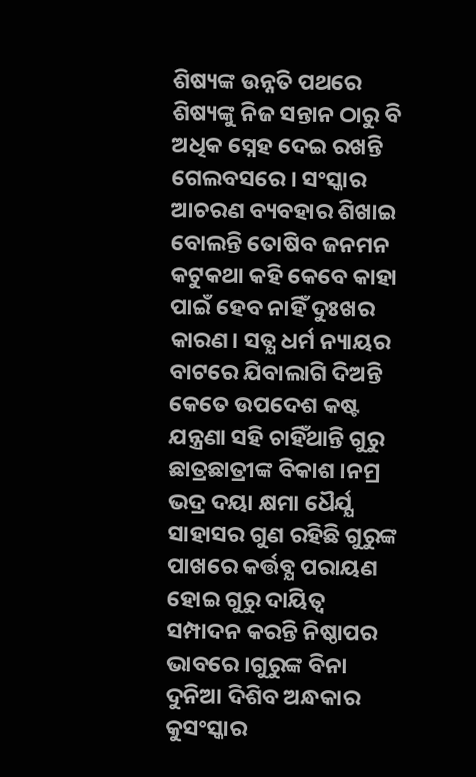ଶିଷ୍ୟଙ୍କ ଉନ୍ନତି ପଥରେ ଶିଷ୍ୟଙ୍କୁ ନିଜ ସନ୍ତାନ ଠାରୁ ବି ଅଧିକ ସ୍ନେହ ଦେଇ ରଖନ୍ତି ଗେଲବସରେ । ସଂସ୍କାର ଆଚରଣ ବ୍ୟବହାର ଶିଖାଇ ବୋଲନ୍ତି ତୋଷିବ ଜନମନ କଟୁକଥା କହି କେବେ କାହା ପାଇଁ ହେବ ନାହିଁ ଦୁଃଖର କାରଣ। ସତ୍ଯ ଧର୍ମ ନ୍ୟାୟର ବାଟରେ ଯିବାଲାଗି ଦିଅନ୍ତି କେତେ ଉପଦେଶ କଷ୍ଟ ଯନ୍ତ୍ରଣା ସହି ଚାହିଁଥାନ୍ତି ଗୁରୁ ଛାତ୍ରଛାତ୍ରୀଙ୍କ ବିକାଶ ।ନମ୍ର ଭଦ୍ର ଦୟା କ୍ଷମା ଧୈର୍ଯ୍ଯ ସାହାସର ଗୁଣ ରହିଛି ଗୁରୁଙ୍କ ପାଖରେ କର୍ତ୍ତବ୍ଯ ପରାୟଣ ହୋଇ ଗୁରୁ ଦାୟିତ୍ବ ସମ୍ପାଦନ କରନ୍ତି ନିଷ୍ଠାପର ଭାବରେ ।ଗୁରୁଙ୍କ ବିନା ଦୁନିଆ ଦିଶିବ ଅନ୍ଧକାର କୁସଂସ୍କାର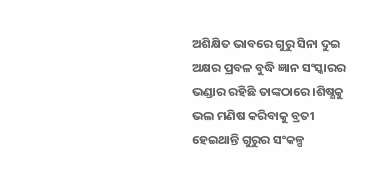ଅଶିକ୍ଷିତ ଭାବରେ ଗୁରୁ ସିନା ଦୁଇ ଅକ୍ଷର ପ୍ରବଳ ବୁଦ୍ଧି ଜ୍ଞାନ ସଂସ୍କାରର ଭଣ୍ଡାର ରହିଛି ତାଙ୍କଠାରେ ।ଶିଷ୍ଯକୁ ଭଲ ମଣିଷ କରିବାକୁ ବ୍ରତୀ ହେଇଥାନ୍ତି ଗୁରୁର ସଂକଳ୍ପ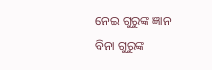ନେଇ ଗୁରୁଙ୍କ ଜ୍ଞାନ ବିନା ଗୁରୁଙ୍କ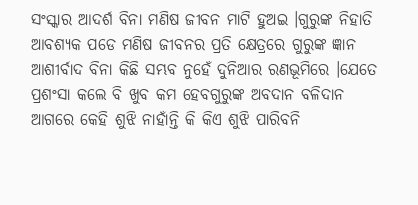ସଂସ୍କାର ଆଦର୍ଶ ବିନା ମଣିଷ ଜୀବନ ମାଟି ହୁଅଇ ।ଗୁରୁଙ୍କ ନିହାତି ଆବଶ୍ୟକ ପଡେ ମଣିଷ ଜୀବନର ପ୍ରତି କ୍ଷେତ୍ରରେ ଗୁରୁଙ୍କ ଜ୍ଞାନ ଆଶୀର୍ବାଦ ବିନା କିଛି ସମ୍ଭବ ନୁହେଁ ଦୁନିଆର ରଣଭୂମିରେ ।ଯେତେ ପ୍ରଶଂସା କଲେ ବି ଖୁବ କମ ହେବଗୁରୁଙ୍କ ଅବଦାନ ବଳିଦାନ ଆଗରେ କେହି ଶୁଝି ନାହାଁନ୍ତି କି କିଏ ଶୁଝି ପାରିବନି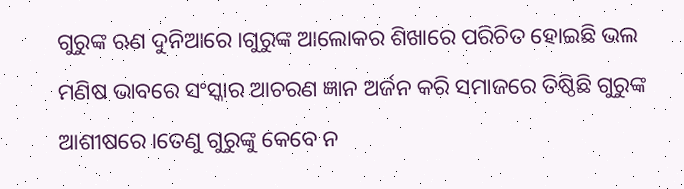ଗୁରୁଙ୍କ ଋଣ ଦୁନିଆରେ ।ଗୁରୁଙ୍କ ଆଲୋକର ଶିଖାରେ ପରିଚିତ ହୋଇଛି ଭଲ ମଣିଷ ଭାବରେ ସଂସ୍କାର ଆଚରଣ ଜ୍ଞାନ ଅର୍ଜନ କରି ସମାଜରେ ତିଷ୍ଠିଛି ଗୁରୁଙ୍କ ଆଶୀଷରେ ।ତେଣୁ ଗୁରୁଙ୍କୁ କେବେ ନ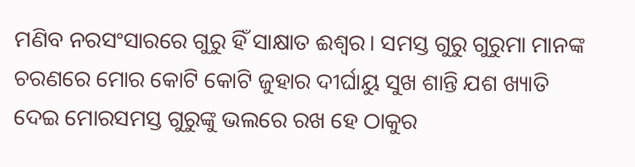ମଣିବ ନରସଂସାରରେ ଗୁରୁ ହିଁ ସାକ୍ଷାତ ଈଶ୍ବର। ସମସ୍ତ ଗୁରୁ ଗୁରୁମା ମାନଙ୍କ ଚରଣରେ ମୋର କୋଟି କୋଟି ଜୁହାର ଦୀର୍ଘାୟୁ ସୁଖ ଶାନ୍ତି ଯଶ ଖ୍ୟାତି ଦେଇ ମୋରସମସ୍ତ ଗୁରୁଙ୍କୁ ଭଲରେ ରଖ ହେ ଠାକୁର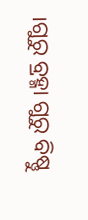।ଗୁରୁ ବ୍ରହ୍ମା ଗୁରୁ ବିଷ୍ଣୁ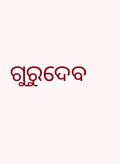ଗୁରୁଦେବ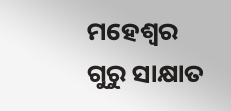ମହେଶ୍ବର ଗୁରୁ ସାକ୍ଷାତ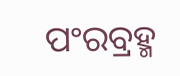ପଂରବ୍ରହ୍ମ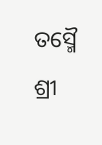ତସ୍ମୈ ଶ୍ରୀ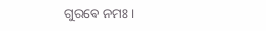ଗୁରଵେ ନମଃ ।